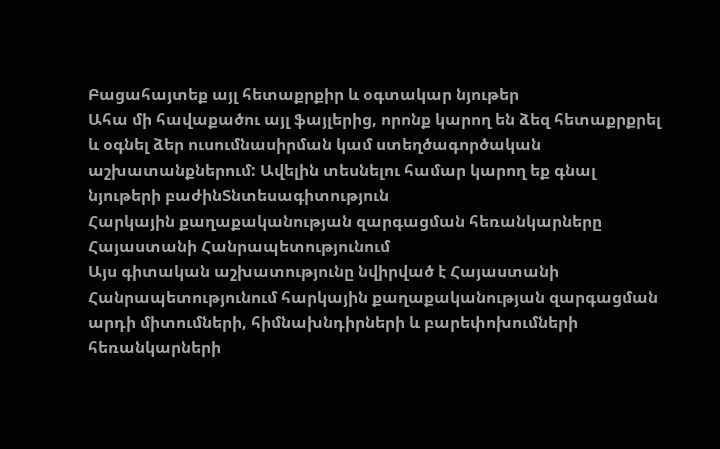Բացահայտեք այլ հետաքրքիր և օգտակար նյութեր
Ահա մի հավաքածու այլ ֆայլերից, որոնք կարող են ձեզ հետաքրքրել և օգնել ձեր ուսումնասիրման կամ ստեղծագործական աշխատանքներում: Ավելին տեսնելու համար կարող եք գնալ նյութերի բաժինՏնտեսագիտություն
Հարկային քաղաքականության զարգացման հեռանկարները Հայաստանի Հանրապետությունում
Այս գիտական աշխատությունը նվիրված է Հայաստանի Հանրապետությունում հարկային քաղաքականության զարգացման արդի միտումների, հիմնախնդիրների և բարեփոխումների հեռանկարների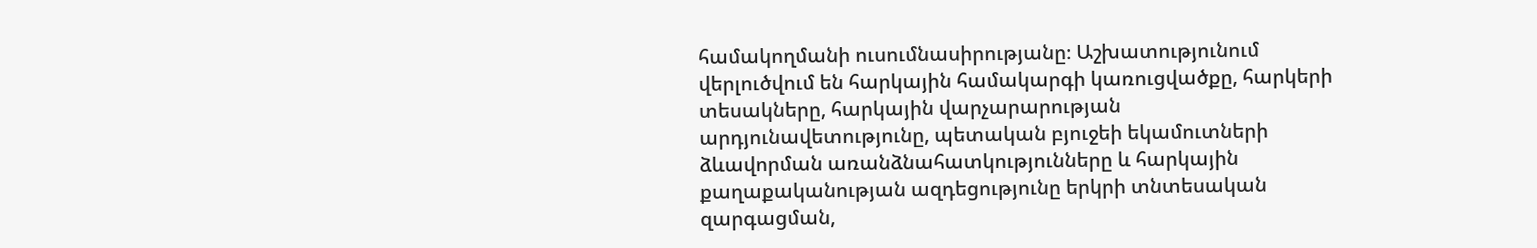համակողմանի ուսումնասիրությանը։ Աշխատությունում վերլուծվում են հարկային համակարգի կառուցվածքը, հարկերի տեսակները, հարկային վարչարարության արդյունավետությունը, պետական բյուջեի եկամուտների ձևավորման առանձնահատկությունները և հարկային քաղաքականության ազդեցությունը երկրի տնտեսական զարգացման,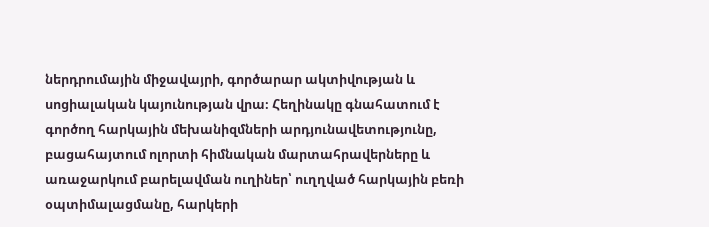ներդրումային միջավայրի, գործարար ակտիվության և սոցիալական կայունության վրա։ Հեղինակը գնահատում է գործող հարկային մեխանիզմների արդյունավետությունը, բացահայտում ոլորտի հիմնական մարտահրավերները և առաջարկում բարելավման ուղիներ՝ ուղղված հարկային բեռի օպտիմալացմանը, հարկերի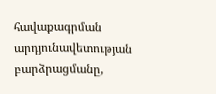հավաքագրման արդյունավետության բարձրացմանը,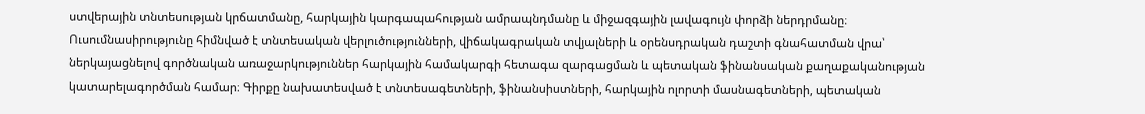ստվերային տնտեսության կրճատմանը, հարկային կարգապահության ամրապնդմանը և միջազգային լավագույն փորձի ներդրմանը։ Ուսումնասիրությունը հիմնված է տնտեսական վերլուծությունների, վիճակագրական տվյալների և օրենսդրական դաշտի գնահատման վրա՝ ներկայացնելով գործնական առաջարկություններ հարկային համակարգի հետագա զարգացման և պետական ֆինանսական քաղաքականության կատարելագործման համար։ Գիրքը նախատեսված է տնտեսագետների, ֆինանսիստների, հարկային ոլորտի մասնագետների, պետական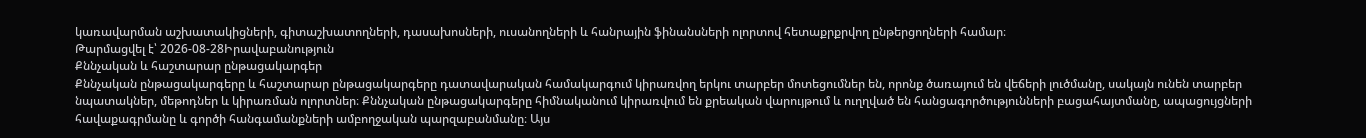կառավարման աշխատակիցների, գիտաշխատողների, դասախոսների, ուսանողների և հանրային ֆինանսների ոլորտով հետաքրքրվող ընթերցողների համար։
Թարմացվել է՝ 2026-08-28Իրավաբանություն
Քննչական և հաշտարար ընթացակարգեր
Քննչական ընթացակարգերը և հաշտարար ընթացակարգերը դատավարական համակարգում կիրառվող երկու տարբեր մոտեցումներ են, որոնք ծառայում են վեճերի լուծմանը, սակայն ունեն տարբեր նպատակներ, մեթոդներ և կիրառման ոլորտներ։ Քննչական ընթացակարգերը հիմնականում կիրառվում են քրեական վարույթում և ուղղված են հանցագործությունների բացահայտմանը, ապացույցների հավաքագրմանը և գործի հանգամանքների ամբողջական պարզաբանմանը։ Այս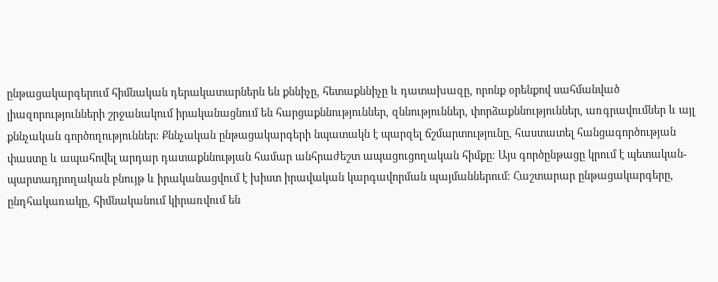ընթացակարգերում հիմնական դերակատարներն են քննիչը, հետաքննիչը և դատախազը, որոնք օրենքով սահմանված լիազորությունների շրջանակում իրականացնում են հարցաքննություններ, զննություններ, փորձաքննություններ, առգրավումներ և այլ քննչական գործողություններ։ Քննչական ընթացակարգերի նպատակն է պարզել ճշմարտությունը, հաստատել հանցագործության փաստը և ապահովել արդար դատաքննության համար անհրաժեշտ ապացուցողական հիմքը։ Այս գործընթացը կրում է պետական-պարտադրողական բնույթ և իրականացվում է խիստ իրավական կարգավորման պայմաններում։ Հաշտարար ընթացակարգերը, ընդհակառակը, հիմնականում կիրառվում են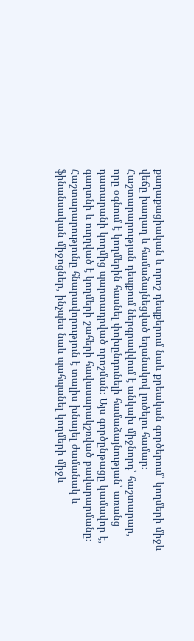քաղաքացիական և որոշ դեպքերում նաև քրեական գործերում՝ կողմերի միջև վեճը խաղաղ և համաձայնեցված եղանակով լուծելու համար։ Հաշտարարության դեպքում ներգրավվում է անկախ միջնորդ՝ հաշտարար, որը օգնում է կողմերին հասնել փոխընդունելի համաձայնության՝ առանց դատարանի կողմից պարտադրված որոշման։ Այս գործընթացը կամավոր է, գաղտնի և ուղղված է կողմերի շահերի հավասարակշռված բավարարմանը։ Հաշտարարությունը հնարավորություն է տալիս խնայել ժամանակ և ֆինանսական միջոցներ, ինչպես նաև պահպանել կողմերի միջև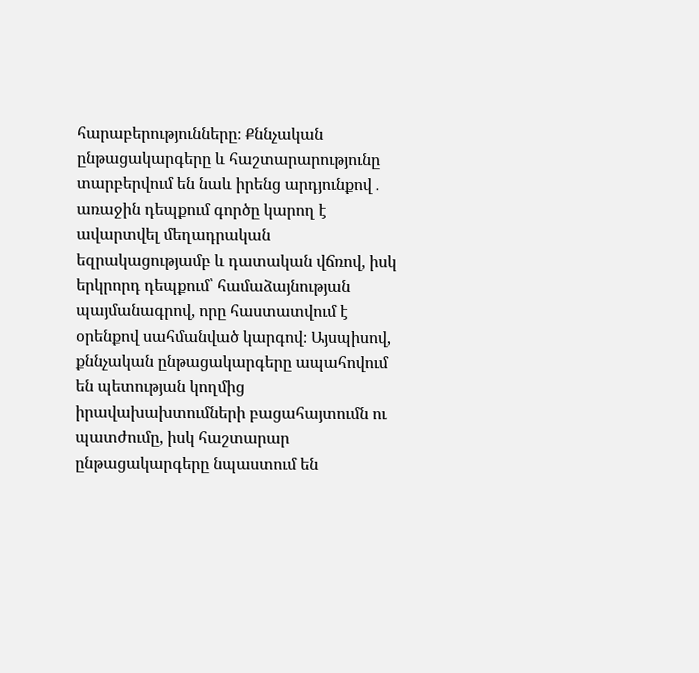հարաբերությունները։ Քննչական ընթացակարգերը և հաշտարարությունը տարբերվում են նաև իրենց արդյունքով․ առաջին դեպքում գործը կարող է ավարտվել մեղադրական եզրակացությամբ և դատական վճռով, իսկ երկրորդ դեպքում՝ համաձայնության պայմանագրով, որը հաստատվում է օրենքով սահմանված կարգով։ Այսպիսով, քննչական ընթացակարգերը ապահովում են պետության կողմից իրավախախտումների բացահայտումն ու պատժումը, իսկ հաշտարար ընթացակարգերը նպաստում են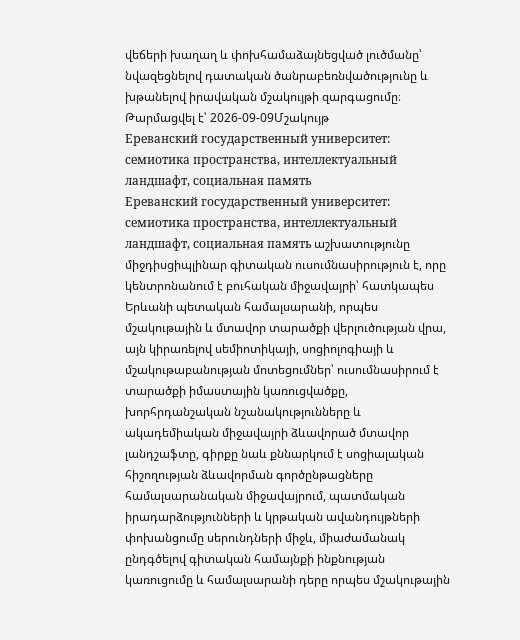վեճերի խաղաղ և փոխհամաձայնեցված լուծմանը՝ նվազեցնելով դատական ծանրաբեռնվածությունը և խթանելով իրավական մշակույթի զարգացումը։
Թարմացվել է՝ 2026-09-09Մշակույթ
Ереванский государственный университет: семиотика пространства, интеллектуальный ландшафт, социальная память
Ереванский государственный университет: семиотика пространства, интеллектуальный ландшафт, социальная память աշխատությունը միջդիսցիպլինար գիտական ուսումնասիրություն է, որը կենտրոնանում է բուհական միջավայրի՝ հատկապես Երևանի պետական համալսարանի, որպես մշակութային և մտավոր տարածքի վերլուծության վրա, այն կիրառելով սեմիոտիկայի, սոցիոլոգիայի և մշակութաբանության մոտեցումներ՝ ուսումնասիրում է տարածքի իմաստային կառուցվածքը, խորհրդանշական նշանակությունները և ակադեմիական միջավայրի ձևավորած մտավոր լանդշաֆտը, գիրքը նաև քննարկում է սոցիալական հիշողության ձևավորման գործընթացները համալսարանական միջավայրում, պատմական իրադարձությունների և կրթական ավանդույթների փոխանցումը սերունդների միջև, միաժամանակ ընդգծելով գիտական համայնքի ինքնության կառուցումը և համալսարանի դերը որպես մշակութային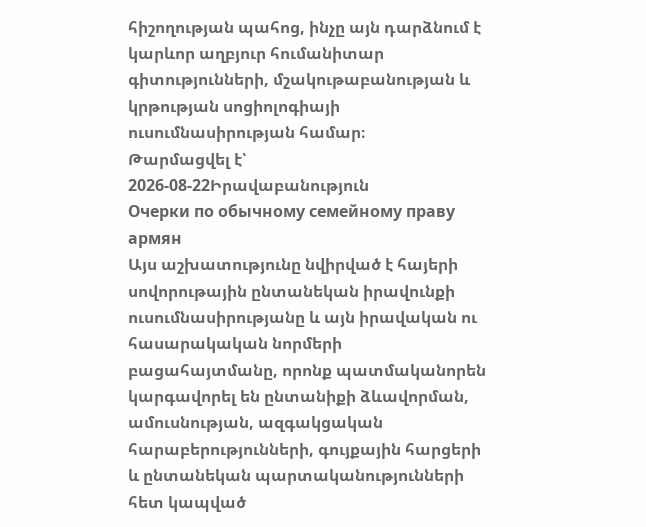հիշողության պահոց, ինչը այն դարձնում է կարևոր աղբյուր հումանիտար գիտությունների, մշակութաբանության և կրթության սոցիոլոգիայի ուսումնասիրության համար։
Թարմացվել է՝ 2026-08-22Իրավաբանություն
Очерки по обычному семейному праву армян
Այս աշխատությունը նվիրված է հայերի սովորութային ընտանեկան իրավունքի ուսումնասիրությանը և այն իրավական ու հասարակական նորմերի բացահայտմանը, որոնք պատմականորեն կարգավորել են ընտանիքի ձևավորման, ամուսնության, ազգակցական հարաբերությունների, գույքային հարցերի և ընտանեկան պարտականությունների հետ կապված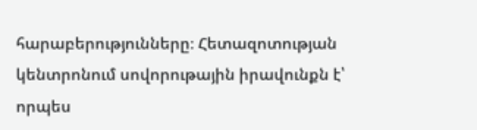հարաբերությունները։ Հետազոտության կենտրոնում սովորութային իրավունքն է՝ որպես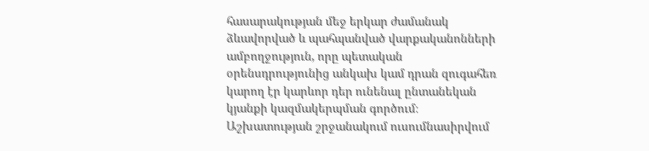հասարակության մեջ երկար ժամանակ ձևավորված և պահպանված վարքականոնների ամբողջություն, որը պետական օրենսդրությունից անկախ կամ դրան զուգահեռ կարող էր կարևոր դեր ունենալ ընտանեկան կյանքի կազմակերպման գործում։ Աշխատության շրջանակում ուսումնասիրվում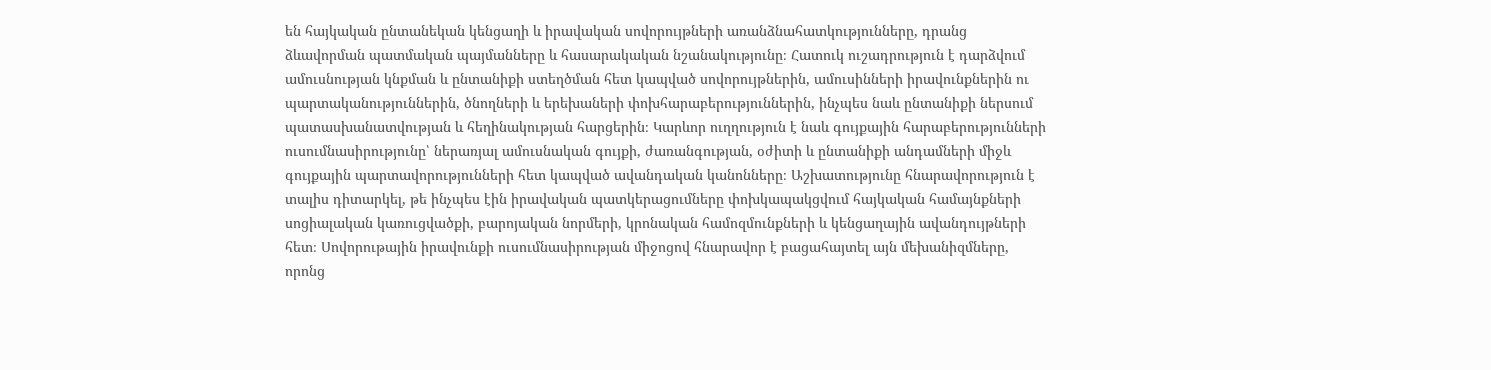են հայկական ընտանեկան կենցաղի և իրավական սովորույթների առանձնահատկությունները, դրանց ձևավորման պատմական պայմանները և հասարակական նշանակությունը։ Հատուկ ուշադրություն է դարձվում ամուսնության կնքման և ընտանիքի ստեղծման հետ կապված սովորույթներին, ամուսինների իրավունքներին ու պարտականություններին, ծնողների և երեխաների փոխհարաբերություններին, ինչպես նաև ընտանիքի ներսում պատասխանատվության և հեղինակության հարցերին։ Կարևոր ուղղություն է նաև գույքային հարաբերությունների ուսումնասիրությունը՝ ներառյալ ամուսնական գույքի, ժառանգության, օժիտի և ընտանիքի անդամների միջև գույքային պարտավորությունների հետ կապված ավանդական կանոնները։ Աշխատությունը հնարավորություն է տալիս դիտարկել, թե ինչպես էին իրավական պատկերացումները փոխկապակցվում հայկական համայնքների սոցիալական կառուցվածքի, բարոյական նորմերի, կրոնական համոզմունքների և կենցաղային ավանդույթների հետ։ Սովորութային իրավունքի ուսումնասիրության միջոցով հնարավոր է բացահայտել այն մեխանիզմները, որոնց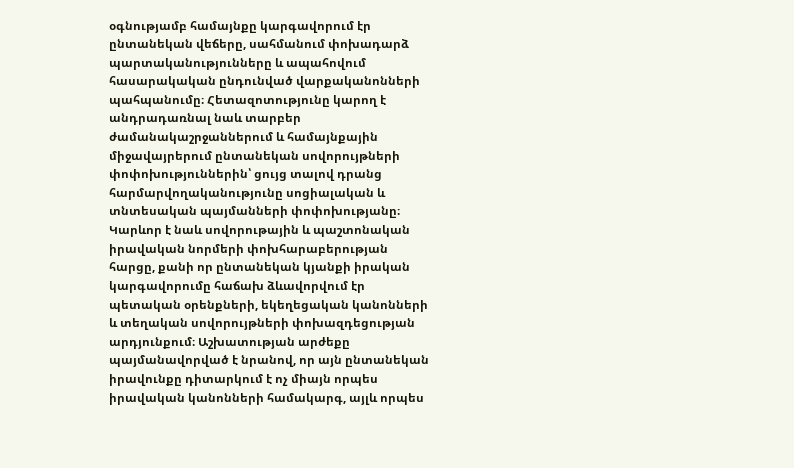օգնությամբ համայնքը կարգավորում էր ընտանեկան վեճերը, սահմանում փոխադարձ պարտականությունները և ապահովում հասարակական ընդունված վարքականոնների պահպանումը։ Հետազոտությունը կարող է անդրադառնալ նաև տարբեր ժամանակաշրջաններում և համայնքային միջավայրերում ընտանեկան սովորույթների փոփոխություններին՝ ցույց տալով դրանց հարմարվողականությունը սոցիալական և տնտեսական պայմանների փոփոխությանը։ Կարևոր է նաև սովորութային և պաշտոնական իրավական նորմերի փոխհարաբերության հարցը, քանի որ ընտանեկան կյանքի իրական կարգավորումը հաճախ ձևավորվում էր պետական օրենքների, եկեղեցական կանոնների և տեղական սովորույթների փոխազդեցության արդյունքում։ Աշխատության արժեքը պայմանավորված է նրանով, որ այն ընտանեկան իրավունքը դիտարկում է ոչ միայն որպես իրավական կանոնների համակարգ, այլև որպես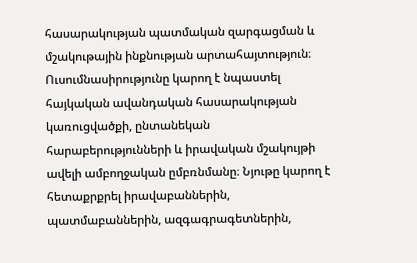հասարակության պատմական զարգացման և մշակութային ինքնության արտահայտություն։ Ուսումնասիրությունը կարող է նպաստել հայկական ավանդական հասարակության կառուցվածքի, ընտանեկան հարաբերությունների և իրավական մշակույթի ավելի ամբողջական ըմբռնմանը։ Նյութը կարող է հետաքրքրել իրավաբաններին, պատմաբաններին, ազգագրագետներին,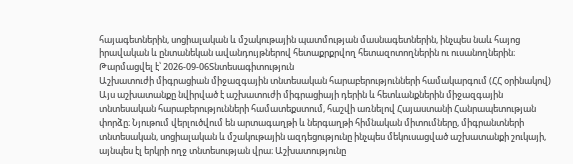հայագետներին, սոցիալական և մշակութային պատմության մասնագետներին, ինչպես նաև հայոց իրավական և ընտանեկան ավանդույթներով հետաքրքրվող հետազոտողներին ու ուսանողներին։
Թարմացվել է՝ 2026-09-06Տնտեսագիտություն
Աշխատուժի միգրացիան միջազգային տնտեսական հարաբերությունների համակարգում (ՀՀ օրինակով)
Այս աշխատանքը նվիրված է աշխատուժի միգրացիայի դերին և հետևանքներին միջազգային տնտեսական հարաբերությունների համատեքստում, հաշվի առնելով Հայաստանի Հանրապետության փորձը։ Նյութում վերլուծվում են արտագաղթի և ներգաղթի հիմնական միտումները, միգրանտների տնտեսական, սոցիալական և մշակութային ազդեցությունը ինչպես մեկուսացված աշխատանքի շուկայի, այնպես էլ երկրի ողջ տնտեսության վրա։ Աշխատությունը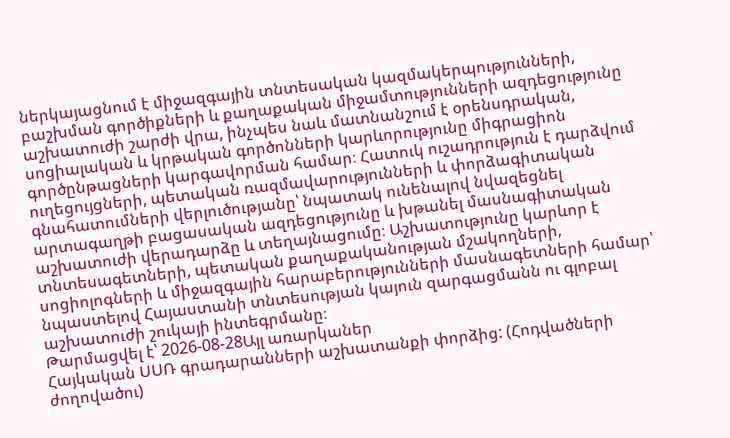ներկայացնում է միջազգային տնտեսական կազմակերպությունների, բաշխման գործիքների և քաղաքական միջամտությունների ազդեցությունը աշխատուժի շարժի վրա, ինչպես նաև մատնանշում է օրենսդրական, սոցիալական և կրթական գործոնների կարևորությունը միգրացիոն գործընթացների կարգավորման համար։ Հատուկ ուշադրություն է դարձվում ուղեցույցների, պետական ռազմավարությունների և փորձագիտական գնահատումների վերլուծությանը՝ նպատակ ունենալով նվազեցնել արտագաղթի բացասական ազդեցությունը և խթանել մասնագիտական աշխատուժի վերադարձը և տեղայնացումը։ Աշխատությունը կարևոր է տնտեսագետների, պետական քաղաքականության մշակողների, սոցիոլոգների և միջազգային հարաբերությունների մասնագետների համար՝ նպաստելով Հայաստանի տնտեսության կայուն զարգացմանն ու գլոբալ աշխատուժի շուկայի ինտեգրմանը։
Թարմացվել է՝ 2026-08-28Այլ առարկաներ
Հայկական ՍՍՌ գրադարանների աշխատանքի փորձից: (Հոդվածների ժողովածու)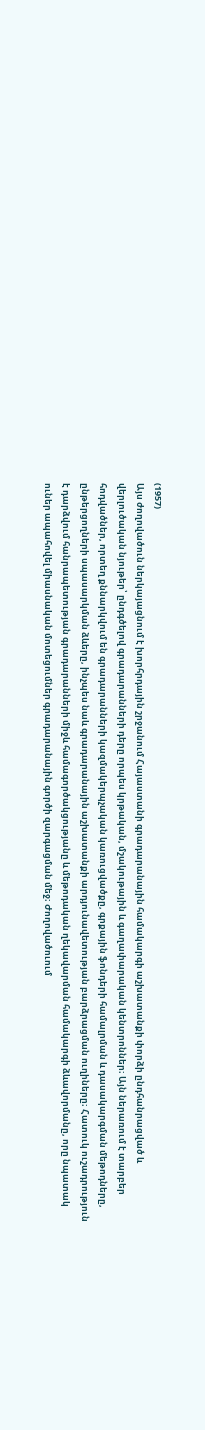(1957)
Այս ժողովածուն ներկայացնում է խորհրդային շրջանում Հայաստանի գրադարանային համակարգի աշխատանքի փորձի ընդհանրացված և վերլուծական նյութեր՝ ընդգծելով գրադարանների դերը որպես կրթական, մշակութային և գաղափարական կենտրոններ։ Այն ներառում է տարբեր հոդվածներ, որտեղ քննարկվում են գրադարանների կազմակերպչական կառուցվածքը, գրքային ֆոնդերի համալրման և դասակարգման մեթոդները, ընթերցողների սպասարկման ձևերը, ինչպես նաև գրադարանային աշխատանքի արդյունավետության բարձրացման ուղիները։ Հատուկ ուշադրություն է դարձվում հանրապետության գրադարանների միջև համագործակցությանը և մեթոդական ղեկավարման համակարգի ձևավորմանը, որը նպատակ ուներ ապահովել միասնական մոտեցումներ գրադարանային գործի զարգացման մեջ։ Ժողովածուում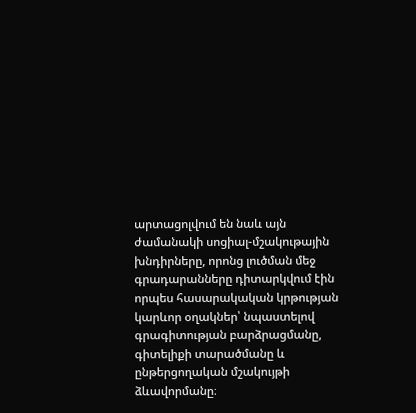արտացոլվում են նաև այն ժամանակի սոցիալ-մշակութային խնդիրները, որոնց լուծման մեջ գրադարանները դիտարկվում էին որպես հասարակական կրթության կարևոր օղակներ՝ նպաստելով գրագիտության բարձրացմանը, գիտելիքի տարածմանը և ընթերցողական մշակույթի ձևավորմանը։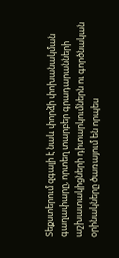Տեքստերում զգալի է նաև փորձի փոխանակման գաղափարը, որտեղ տարբեր գրադարանների աշխատակիցների դիտարկումներն ու գործնական օրինակները ծառայում են որպես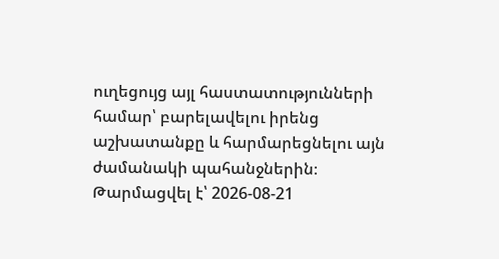ուղեցույց այլ հաստատությունների համար՝ բարելավելու իրենց աշխատանքը և հարմարեցնելու այն ժամանակի պահանջներին։
Թարմացվել է՝ 2026-08-21